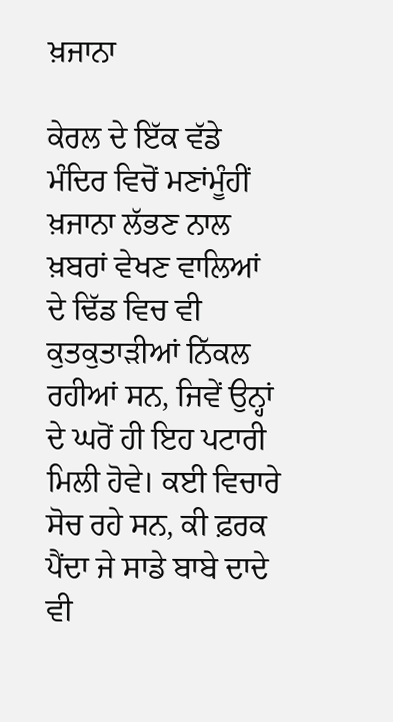ਖ਼ਜਾਨਾ

ਕੇਰਲ ਦੇ ਇੱਕ ਵੱਡੇ ਮੰਦਿਰ ਵਿਚੋਂ ਮਣਾਂਮੂੰਹੀਂ ਖ਼ਜਾਨਾ ਲੱਭਣ ਨਾਲ ਖ਼ਬਰਾਂ ਵੇਖਣ ਵਾਲਿਆਂ ਦੇ ਢਿੱਡ ਵਿਚ ਵੀ ਕੁਤਕੁਤਾੜੀਆਂ ਨਿੱਕਲ ਰਹੀਆਂ ਸਨ, ਜਿਵੇਂ ਉਨ੍ਹਾਂ ਦੇ ਘਰੋਂ ਹੀ ਇਹ ਪਟਾਰੀ ਮਿਲੀ ਹੋਵੇ। ਕਈ ਵਿਚਾਰੇ ਸੋਚ ਰਹੇ ਸਨ, ਕੀ ਫ਼ਰਕ ਪੈਂਦਾ ਜੇ ਸਾਡੇ ਬਾਬੇ ਦਾਦੇ ਵੀ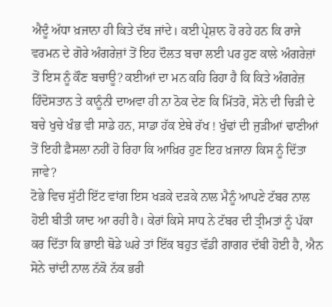ਐਦੂੰ ਅੱਧਾ ਖ਼ਜਾਨਾ ਹੀ ਕਿਤੇ ਦੱਬ ਜਾਂਦੇ। ਕਈ ਪ੍ਰੇਸ਼ਾਨ ਹੋ ਰਹੇ ਹਨ ਕਿ ਰਾਜੇ ਵਰਮਨ ਦੇ ਗੋਰੇ ਅੰਗਰੇਜ਼ਾਂ ਤੋਂ ਇਹ ਦੌਲਤ ਬਚਾ ਲਈ ਪਰ ਹੁਣ ਕਾਲੇ ਅੰਗਰੇਜ਼ਾਂ ਤੋਂ ਇਸ ਨੂੰ ਕੌਣ ਬਚਾਊ? ਕਈਆਂ ਦਾ ਮਨ ਕਹਿ ਰਿਹਾ ਹੈ ਕਿ ਕਿਤੇ ਅੰਗਰੇਜ਼ ਹਿੰਦੋਸਤਾਨ ਤੇ ਕਾਨੂੰਨੀ ਦਾਅਵਾ ਹੀ ਨਾ ਠੋਕ ਦੇਣ ਕਿ ਮਿੱਤਰੋ, ਸੋਨੇ ਦੀ ਚਿੜੀ ਦੇ ਬਚੇ ਖੁਚੇ ਖੰਭ ਵੀ ਸਾਡੇ ਹਨ, ਸਾਡਾ ਹੱਕ ਏਥੇ ਰੱਖ ! ਖੁੰਢਾਂ ਦੀ ਜੁੜੀਆਂ ਢਾਣੀਆਂ ਤੋਂ ਇਹੀ ਫ਼ੈਸਲਾ ਨਹੀਂ ਹੋ ਰਿਹਾ ਕਿ ਆਖ਼ਿਰ ਹੁਣ ਇਹ ਖ਼ਜਾਨਾ ਕਿਸ ਨੂੰ ਦਿੱਤਾ ਜਾਵੇ?
ਟੋਭੇ ਵਿਚ ਸੁੱਟੀ ਇੱਟ ਵਾਂਗ ਇਸ ਖੜਕੇ ਦੜਕੇ ਨਾਲ ਮੈਨੂੰ ਆਪਣੇ ਟੱਬਰ ਨਾਲ ਹੋਈ ਬੀਤੀ ਯਾਦ ਆ ਰਹੀ ਹੈ। ਕੇਰਾਂ ਕਿਸੇ ਸਾਧ ਨੇ ਟੱਬਰ ਦੀ ਤ੍ਰੀਮਤਾਂ ਨੂੰ ਪੱਕਾ ਕਰ ਦਿੱਤਾ ਕਿ ਭਾਈ ਥੋਡੇ ਘਰੇ ਤਾਂ ਇੱਕ ਬਹੁਤ ਵੱਡੀ ਗਾਗਰ ਦੱਬੀ ਹੋਈ ਹੈ, ਐਨ ਸੋਨੇ ਚਾਂਦੀ ਨਾਲ ਨੱਕੋ ਨੱਕ ਭਰੀ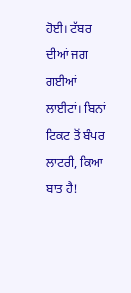ਹੋਈ। ਟੱਬਰ ਦੀਆਂ ਜਗ ਗਈਆਂ ਲਾਈਟਾਂ। ਬਿਨਾਂ ਟਿਕਟ ਤੋਂ ਬੰਪਰ ਲਾਟਰੀ, ਕਿਆ ਬਾਤ ਹੈ!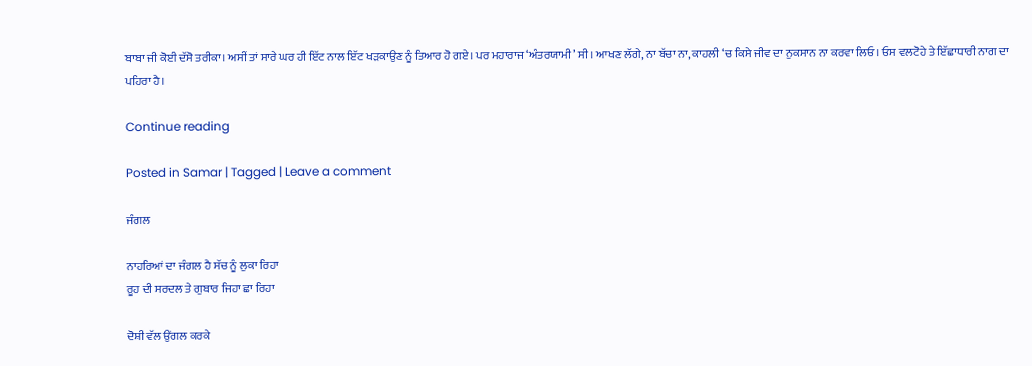ਬਾਬਾ ਜੀ ਕੋਈ ਦੱਸੋ ਤਰੀਕਾ। ਅਸੀਂ ਤਾਂ ਸਾਰੇ ਘਰ ਹੀ ਇੱਟ ਨਾਲ ਇੱਟ ਖੜਕਾਉਣ ਨੂੰ ਤਿਆਰ ਹੋ ਗਏ। ਪਰ ਮਹਾਰਾਜ ‘ਅੰਤਰਯਾਮੀ’ ਸੀ। ਆਖਣ ਲੱਗੇ, ਨਾ ਬੱਚਾ ਨਾ, ਕਾਹਲੀ ‘ਚ ਕਿਸੇ ਜੀਵ ਦਾ ਨੁਕਸਾਨ ਨਾ ਕਰਵਾ ਲਿਓ। ਓਸ ਵਲਟੋਹੇ ਤੇ ਇੱਛਾਧਾਰੀ ਨਾਗ ਦਾ ਪਹਿਰਾ ਹੈ।

Continue reading

Posted in Samar | Tagged | Leave a comment

ਜੰਗਲ

ਨਾਹਰਿਆਂ ਦਾ ਜੰਗਲ ਹੈ ਸੱਚ ਨੂੰ ਲੁਕਾ ਰਿਹਾ
ਰੂਹ ਦੀ ਸਰਦਲ ਤੇ ਗੁਬਾਰ ਜਿਹਾ ਛਾ ਰਿਹਾ

ਦੋਸ਼ੀ ਵੱਲ ਉਂਗਲ ਕਰਕੇ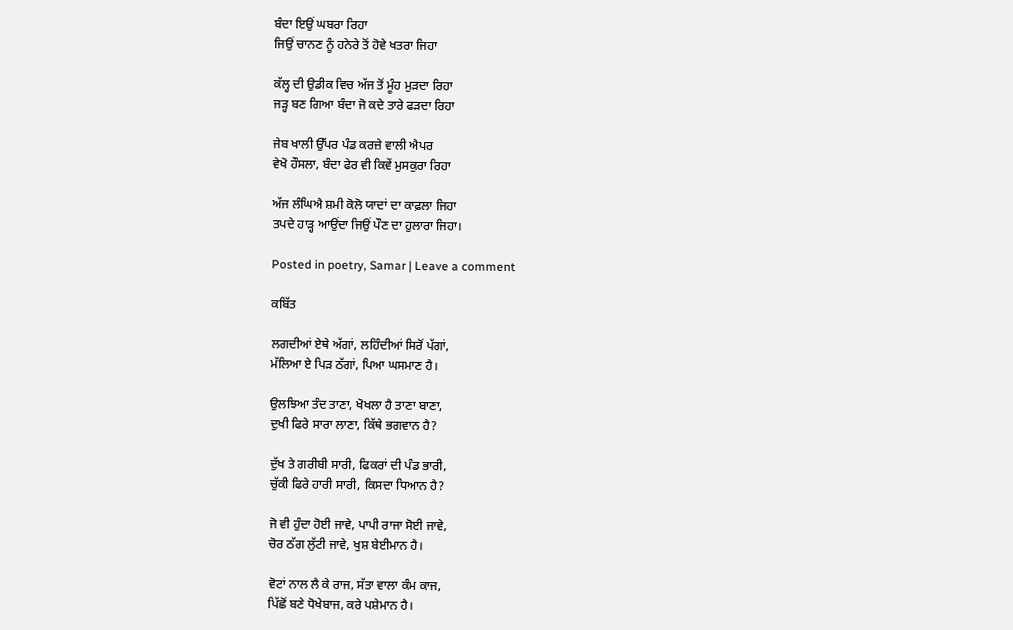ਬੰਦਾ ਇਉਂ ਘਬਰਾ ਰਿਹਾ
ਜਿਉਂ ਚਾਨਣ ਨੂੰ ਹਨੇਰੇ ਤੋਂ ਹੋਵੇ ਖਤਰਾ ਜਿਹਾ

ਕੱਲ੍ਹ ਦੀ ਉਡੀਕ ਵਿਚ ਅੱਜ ਤੋਂ ਮੂੰਹ ਮੁੜਦਾ ਰਿਹਾ
ਜੜ੍ਹ ਬਣ ਗਿਆ ਬੰਦਾ ਜੋ ਕਦੇ ਤਾਰੇ ਫੜਦਾ ਰਿਹਾ

ਜੇਬ ਖਾਲੀ ਉੱਪਰ ਪੰਡ ਕਰਜ਼ੇ ਵਾਲੀ ਐਪਰ
ਵੇਖੋ ਹੌਸਲਾ, ਬੰਦਾ ਫੇਰ ਵੀ ਕਿਵੇਂ ਮੁਸਕੁਰਾ ਰਿਹਾ

ਅੱਜ ਲੰਘਿਐ ਸ਼ਮੀ ਕੋਲੋ ਯਾਦਾਂ ਦਾ ਕਾਫ਼ਲਾ ਜਿਹਾ
ਤਪਦੇ ਹਾੜ੍ਹ ਆਉਂਦਾ ਜਿਉਂ ਪੌਣ ਦਾ ਹੁਲਾਰਾ ਜਿਹਾ।

Posted in poetry, Samar | Leave a comment

ਕਬਿੱਤ

ਲਗਦੀਆਂ ਏਥੇ ਅੱਗਾਂ, ਲਹਿੰਦੀਆਂ ਸਿਰੋਂ ਪੱਗਾਂ,
ਮੱਲਿਆ ਏ ਪਿੜ ਠੱਗਾਂ, ਪਿਆ ਘਸਮਾਣ ਹੈ।

ਉਲਝਿਆ ਤੰਦ ਤਾਣਾ, ਖੋਖਲਾ ਹੈ ਤਾਣਾ ਬਾਣਾ,
ਦੁਖੀ ਫਿਰੇ ਸਾਰਾ ਲਾਣਾ, ਕਿੱਥੇ ਭਗਵਾਨ ਹੈ?

ਦੁੱਖ ਤੇ ਗਰੀਬੀ ਸਾਰੀ, ਫਿਕਰਾਂ ਦੀ ਪੰਡ ਭਾਰੀ,
ਚੁੱਕੀ ਫਿਰੇ ਹਾਰੀ ਸਾਰੀ, ਕਿਸਦਾ ਧਿਆਨ ਹੈ?

ਜੋ ਵੀ ਹੁੰਦਾ ਹੋਈ ਜਾਵੇ, ਪਾਪੀ ਰਾਜਾ ਸੋਈ ਜਾਵੇ,
ਚੋਰ ਠੱਗ ਲੁੱਟੀ ਜਾਵੇ, ਖੁਸ਼ ਬੇਈਮਾਨ ਹੈ।

ਵੋਟਾਂ ਨਾਲ ਲੈ ਕੇ ਰਾਜ, ਸੱਤਾ ਵਾਲਾ ਕੰਮ ਕਾਜ,
ਪਿੱਛੋਂ ਬਣੇ ਧੋਖੇਬਾਜ, ਕਰੇ ਪਸ਼ੇਮਾਨ ਹੈ।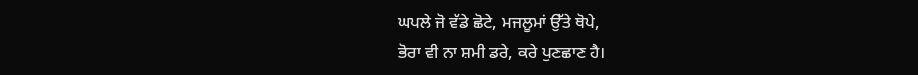ਘਪਲੇ ਜੋ ਵੱਡੇ ਛੋਟੇ, ਮਜਲੂਮਾਂ ਉੱਤੇ ਥੋਪੇ,
ਭੋਰਾ ਵੀ ਨਾ ਸ਼ਮੀ ਡਰੇ, ਕਰੇ ਪੁਣਛਾਣ ਹੈ।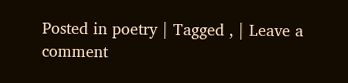Posted in poetry | Tagged , | Leave a comment